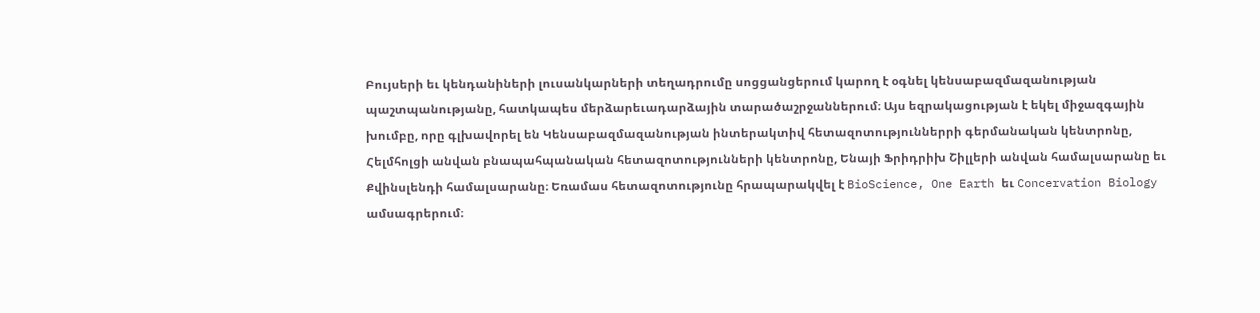Բույսերի եւ կենդանիների լուսանկարների տեղադրումը սոցցանցերում կարող է օգնել կենսաբազմազանության պաշտպանությանը, հատկապես մերձարեւադարձային տարածաշրջաններում։ Այս եզրակացության է եկել միջազգային խումբը, որը գլխավորել են Կենսաբազմազանության ինտերակտիվ հետազոտություններրի գերմանական կենտրոնը, Հելմհոլցի անվան բնապահպանական հետազոտությունների կենտրոնը, Ենայի Ֆրիդրիխ Շիլլերի անվան համալսարանը եւ Քվինսլենդի համալսարանը։ Եռամաս հետազոտությունը հրապարակվել է BioScience, One Earth եւ Concervation Biology ամսագրերում։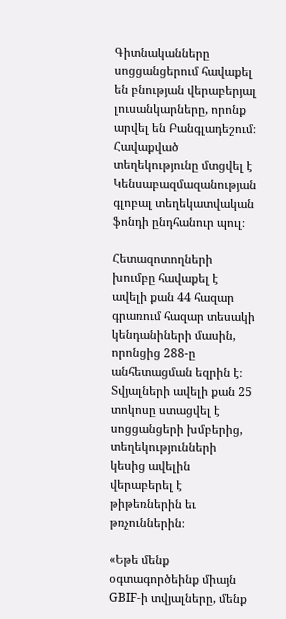Գիտնականները սոցցանցերում հավաքել են բնության վերաբերյալ լուսանկարները, որոնք արվել են Բանգլադեշում։ Հավաքված տեղեկությունը մտցվել է Կենսաբազմազանության գլոբալ տեղեկատվական ֆոնդի ընդհանուր պուլ։

Հետազոտողների խումբը հավաքել է ավելի քան 44 հազար գրառում հազար տեսակի կենդանիների մասին, որոնցից 288-ը անհետացման եզրին է։ Տվյալների ավելի քան 25 տոկոսը ստացվել է սոցցանցերի խմբերից, տեղեկությունների կեսից ավելին վերաբերել է թիթեռներին եւ թռչուններին։

«Եթե մենք օգտագործեինք միայն GBIF-ի տվյալները, մենք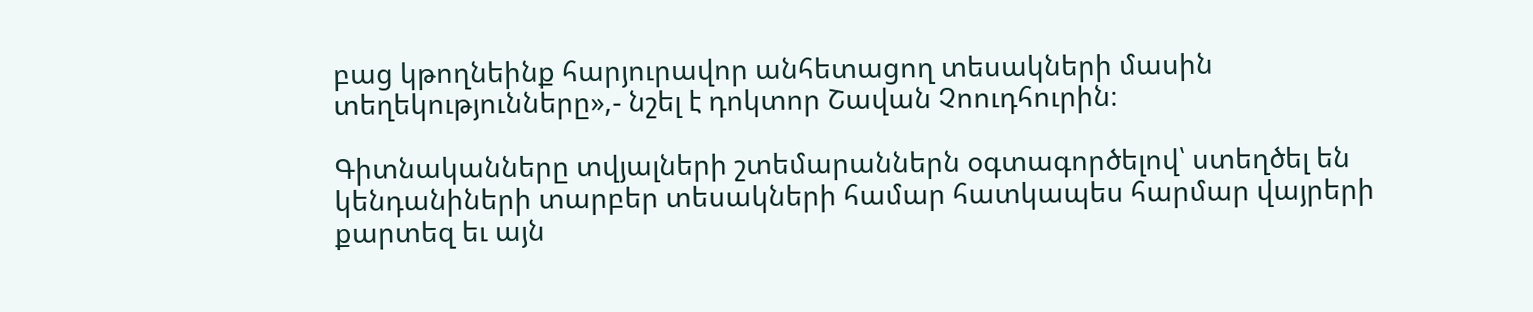բաց կթողնեինք հարյուրավոր անհետացող տեսակների մասին տեղեկությունները»,- նշել է դոկտոր Շավան Չոուդհուրին։

Գիտնականները տվյալների շտեմարաններն օգտագործելով՝ ստեղծել են կենդանիների տարբեր տեսակների համար հատկապես հարմար վայրերի քարտեզ եւ այն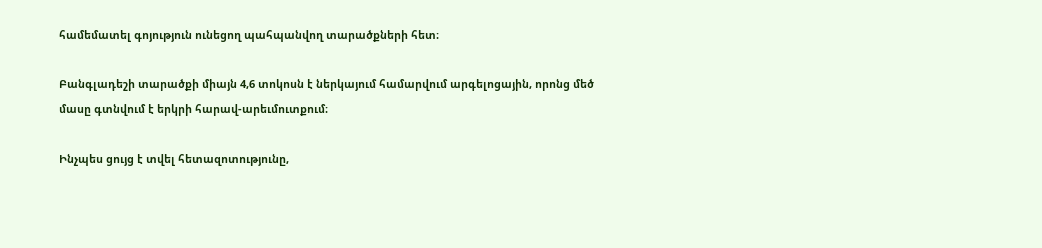համեմատել գոյություն ունեցող պահպանվող տարածքների հետ։

Բանգլադեշի տարածքի միայն 4,6 տոկոսն է ներկայում համարվում արգելոցային, որոնց մեծ մասը գտնվում է երկրի հարավ-արեւմուտքում։

Ինչպես ցույց է տվել հետազոտությունը,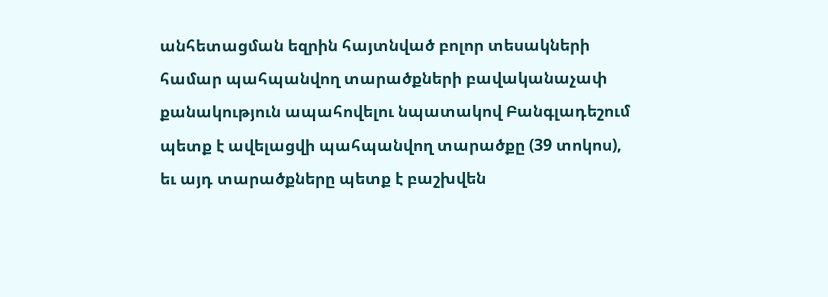անհետացման եզրին հայտնված բոլոր տեսակների համար պահպանվող տարածքների բավականաչափ քանակություն ապահովելու նպատակով Բանգլադեշում պետք է ավելացվի պահպանվող տարածքը (39 տոկոս), եւ այդ տարածքները պետք է բաշխվեն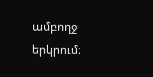ամբողջ երկրում։